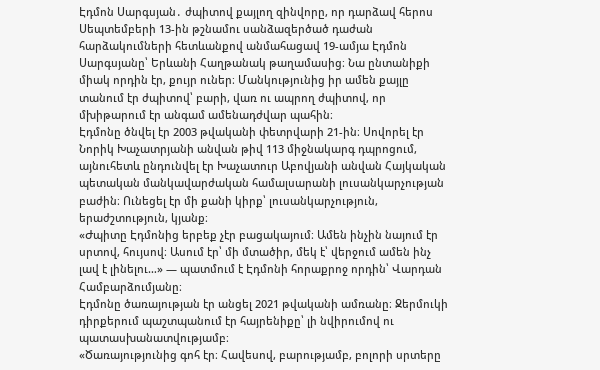Էդմոն Սարգսյան․ ժպիտով քայլող զինվորը, որ դարձավ հերոս
Սեպտեմբերի 13-ին թշնամու սանձազերծած դաժան հարձակումների հետևանքով անմահացավ 19-ամյա Էդմոն Սարգսյանը՝ Երևանի Հաղթանակ թաղամասից։ Նա ընտանիքի միակ որդին էր, քույր ուներ։ Մանկությունից իր ամեն քայլը տանում էր ժպիտով՝ բարի, վառ ու ապրող ժպիտով, որ մխիթարում էր անգամ ամենադժվար պահին։
Էդմոնը ծնվել էր 2003 թվականի փետրվարի 21-ին։ Սովորել էր Նորիկ Խաչատրյանի անվան թիվ 113 միջնակարգ դպրոցում, այնուհետև ընդունվել էր Խաչատուր Աբովյանի անվան Հայկական պետական մանկավարժական համալսարանի լուսանկարչության բաժին։ Ունեցել էր մի քանի կիրք՝ լուսանկարչություն, երաժշտություն, կյանք։
«Ժպիտը Էդմոնից երբեք չէր բացակայում։ Ամեն ինչին նայում էր սրտով, հույսով։ Ասում էր՝ մի մտածիր, մեկ է՝ վերջում ամեն ինչ լավ է լինելու…» — պատմում է Էդմոնի հորաքրոջ որդին՝ Վարդան Համբարձումյանը։
Էդմոնը ծառայության էր անցել 2021 թվականի ամռանը։ Ջերմուկի դիրքերում պաշտպանում էր հայրենիքը՝ լի նվիրումով ու պատասխանատվությամբ։
«Ծառայությունից գոհ էր։ Հավեսով, բարությամբ, բոլորի սրտերը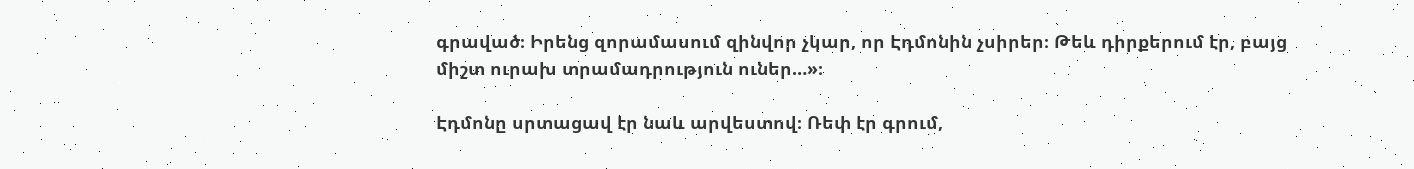գրաված։ Իրենց զորամասում զինվոր չկար, որ Էդմոնին չսիրեր։ Թեև դիրքերում էր, բայց միշտ ուրախ տրամադրություն ուներ…»։

Էդմոնը սրտացավ էր նաև արվեստով։ Ռեփ էր գրում,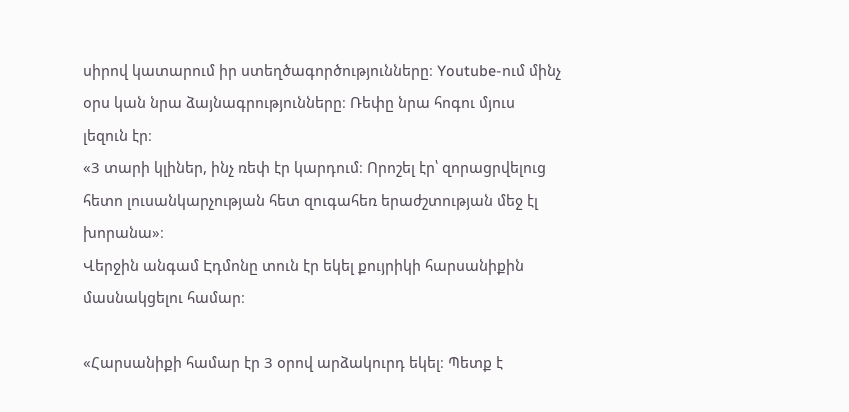սիրով կատարում իր ստեղծագործությունները։ Youtube-ում մինչ օրս կան նրա ձայնագրությունները։ Ռեփը նրա հոգու մյուս լեզուն էր։
«3 տարի կլիներ, ինչ ռեփ էր կարդում։ Որոշել էր՝ զորացրվելուց հետո լուսանկարչության հետ զուգահեռ երաժշտության մեջ էլ խորանա»։
Վերջին անգամ Էդմոնը տուն էր եկել քույրիկի հարսանիքին մասնակցելու համար։

«Հարսանիքի համար էր 3 օրով արձակուրդ եկել։ Պետք է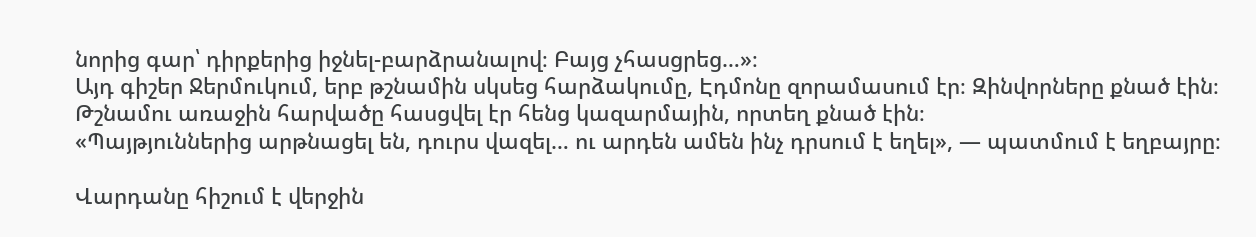նորից գար՝ դիրքերից իջնել-բարձրանալով։ Բայց չհասցրեց…»։
Այդ գիշեր Ջերմուկում, երբ թշնամին սկսեց հարձակումը, Էդմոնը զորամասում էր։ Զինվորները քնած էին։ Թշնամու առաջին հարվածը հասցվել էր հենց կազարմային, որտեղ քնած էին։
«Պայթյուններից արթնացել են, դուրս վազել… ու արդեն ամեն ինչ դրսում է եղել», — պատմում է եղբայրը։

Վարդանը հիշում է վերջին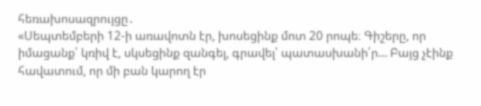հեռախոսազրույցը․
«Սեպտեմբերի 12-ի առավոտն էր, խոսեցինք մոտ 20 րոպե։ Գիշերը, որ իմացանք՝ կռիվ է, սկսեցինք զանգել, գրավել՝ պատասխանի՛ր… Բայց չէինք հավատում, որ մի բան կարող էր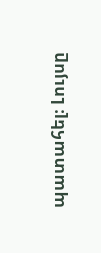պատահել։ Լույսը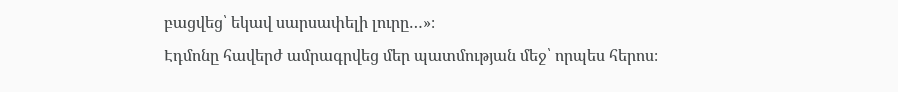բացվեց՝ եկավ սարսափելի լուրը…»։
Էդմոնը հավերժ ամրագրվեց մեր պատմության մեջ՝ որպես հերոս։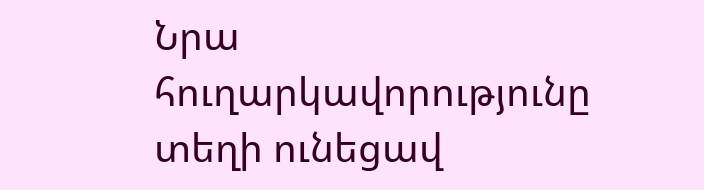Նրա հուղարկավորությունը տեղի ունեցավ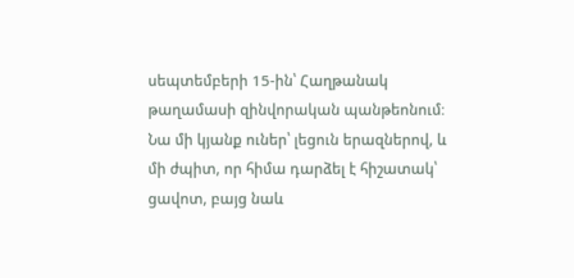սեպտեմբերի 15-ին՝ Հաղթանակ թաղամասի զինվորական պանթեոնում։
Նա մի կյանք ուներ՝ լեցուն երազներով, և մի ժպիտ, որ հիմա դարձել է հիշատակ՝ ցավոտ, բայց նաև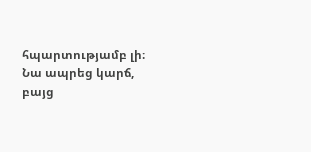հպարտությամբ լի։
Նա ապրեց կարճ, բայց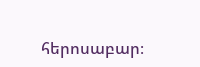հերոսաբար։